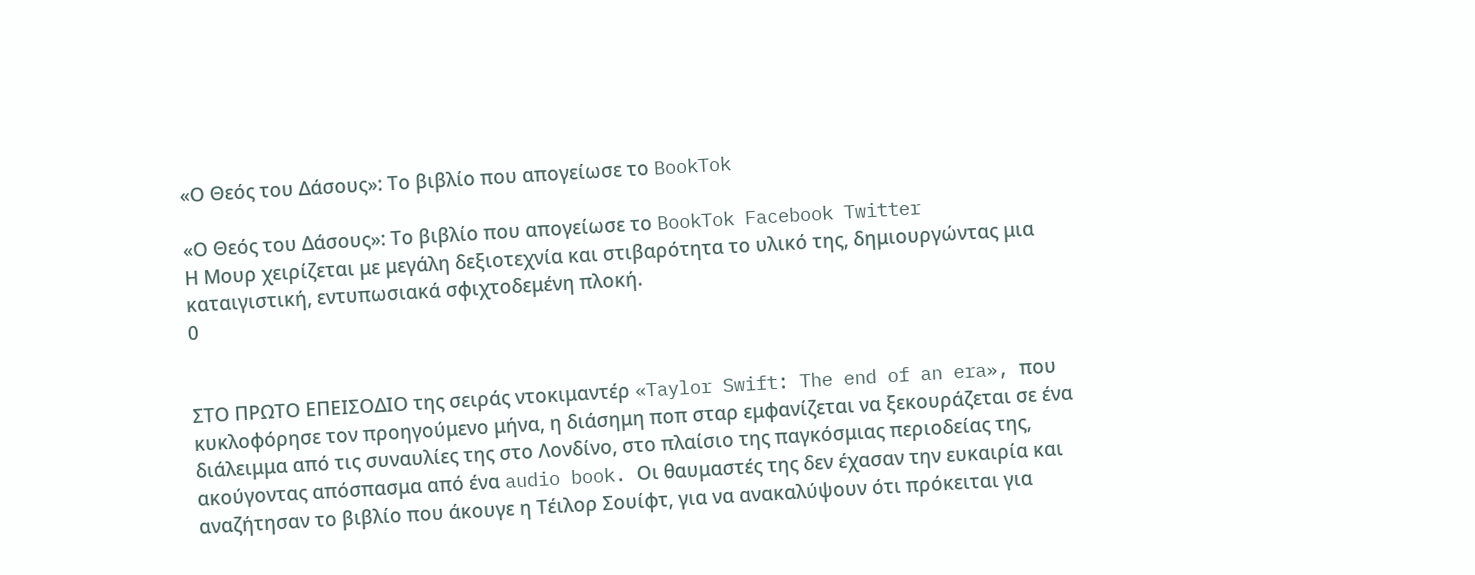«Ο Θεός του Δάσους»: Το βιβλίο που απογείωσε το BookTok

«Ο Θεός του Δάσους»: Το βιβλίο που απογείωσε το BookTok Facebook Twitter
Η Μουρ χειρίζεται με μεγάλη δεξιοτεχνία και στιβαρότητα το υλικό της, δημιουργώντας μια καταιγιστική, εντυπωσιακά σφιχτοδεμένη πλοκή.
0


ΣΤΟ ΠΡΩΤΟ ΕΠΕΙΣΟΔΙΟ της σειράς ντοκιμαντέρ «Taylor Swift: The end of an era», που κυκλοφόρησε τον προηγούμενο μήνα, η διάσημη ποπ σταρ εμφανίζεται να ξεκουράζεται σε ένα διάλειμμα από τις συναυλίες της στο Λονδίνο, στο πλαίσιο της παγκόσμιας περιοδείας της, ακούγοντας απόσπασμα από ένα audio book. Οι θαυμαστές της δεν έχασαν την ευκαιρία και αναζήτησαν το βιβλίο που άκουγε η Τέιλορ Σουίφτ, για να ανακαλύψουν ότι πρόκειται για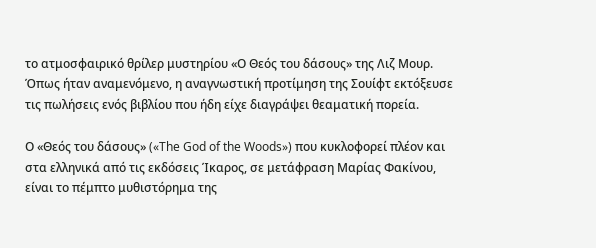το ατμοσφαιρικό θρίλερ μυστηρίου «Ο Θεός του δάσους» της Λιζ Μουρ. Όπως ήταν αναμενόμενο, η αναγνωστική προτίμηση της Σουίφτ εκτόξευσε τις πωλήσεις ενός βιβλίου που ήδη είχε διαγράψει θεαματική πορεία.

Ο «Θεός του δάσους» («The God of the Woods») που κυκλοφορεί πλέον και στα ελληνικά από τις εκδόσεις Ίκαρος, σε μετάφραση Μαρίας Φακίνου, είναι το πέμπτο μυθιστόρημα της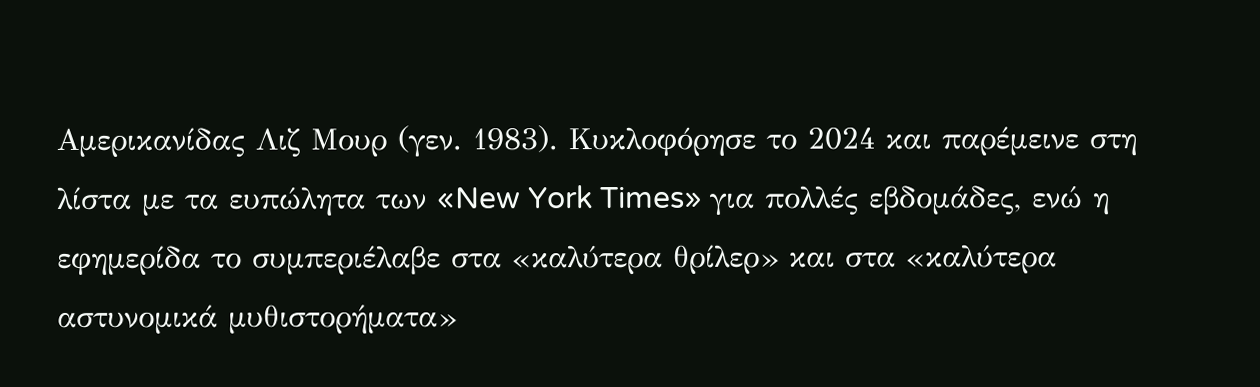Αμερικανίδας Λιζ Μουρ (γεν. 1983). Κυκλοφόρησε το 2024 και παρέμεινε στη λίστα με τα ευπώλητα των «New York Times» για πολλές εβδομάδες, ενώ η εφημερίδα το συμπεριέλαβε στα «καλύτερα θρίλερ» και στα «καλύτερα αστυνομικά μυθιστορήματα»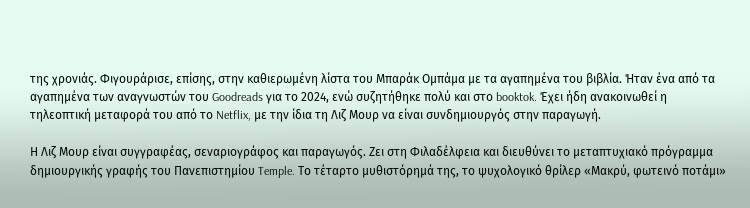της χρονιάς. Φιγουράρισε, επίσης, στην καθιερωμένη λίστα του Μπαράκ Ομπάμα με τα αγαπημένα του βιβλία. Ήταν ένα από τα αγαπημένα των αναγνωστών του Goodreads για το 2024, ενώ συζητήθηκε πολύ και στο booktok. Έχει ήδη ανακοινωθεί η τηλεοπτική μεταφορά του από το Netflix, με την ίδια τη Λιζ Μουρ να είναι συνδημιουργός στην παραγωγή.

Η Λιζ Μουρ είναι συγγραφέας, σεναριογράφος και παραγωγός. Ζει στη Φιλαδέλφεια και διευθύνει το μεταπτυχιακό πρόγραμμα δημιουργικής γραφής του Πανεπιστημίου Temple. Το τέταρτο μυθιστόρημά της, το ψυχολογικό θρίλερ «Μακρύ, φωτεινό ποτάμι»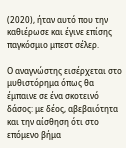(2020), ήταν αυτό που την καθιέρωσε και έγινε επίσης παγκόσμιο μπεστ σέλερ.

Ο αναγνώστης εισέρχεται στο μυθιστόρημα όπως θα έμπαινε σε ένα σκοτεινό δάσος: με δέος, αβεβαιότητα και την αίσθηση ότι στο επόμενο βήμα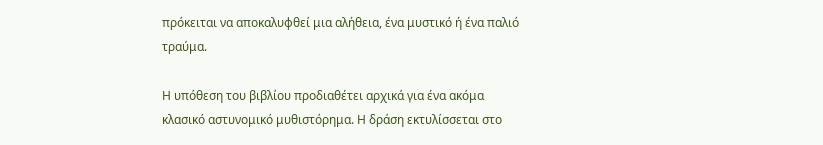πρόκειται να αποκαλυφθεί μια αλήθεια, ένα μυστικό ή ένα παλιό τραύμα.

Η υπόθεση του βιβλίου προδιαθέτει αρχικά για ένα ακόμα κλασικό αστυνομικό μυθιστόρημα. Η δράση εκτυλίσσεται στο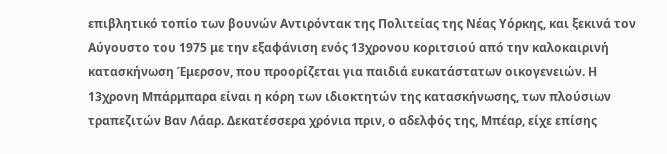επιβλητικό τοπίο των βουνών Αντιρόντακ της Πολιτείας της Νέας Υόρκης, και ξεκινά τον Αύγουστο του 1975 με την εξαφάνιση ενός 13χρονου κοριτσιού από την καλοκαιρινή κατασκήνωση Έμερσον, που προορίζεται για παιδιά ευκατάστατων οικογενειών. Η 13χρονη Μπάρμπαρα είναι η κόρη των ιδιοκτητών της κατασκήνωσης, των πλούσιων τραπεζιτών Βαν Λάαρ. Δεκατέσσερα χρόνια πριν, ο αδελφός της, Μπέαρ, είχε επίσης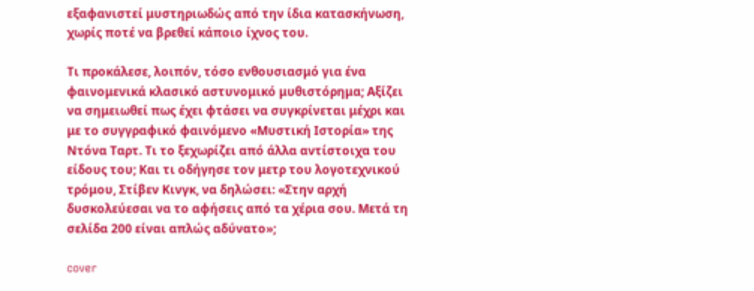εξαφανιστεί μυστηριωδώς από την ίδια κατασκήνωση, χωρίς ποτέ να βρεθεί κάποιο ίχνος του.

Τι προκάλεσε, λοιπόν, τόσο ενθουσιασμό για ένα φαινομενικά κλασικό αστυνομικό μυθιστόρημα; Αξίζει να σημειωθεί πως έχει φτάσει να συγκρίνεται μέχρι και με το συγγραφικό φαινόμενο «Μυστική Ιστορία» της Ντόνα Ταρτ. Τι το ξεχωρίζει από άλλα αντίστοιχα του είδους του; Και τι οδήγησε τον μετρ του λογοτεχνικού τρόμου, Στίβεν Κινγκ, να δηλώσει: «Στην αρχή δυσκολεύεσαι να το αφήσεις από τα χέρια σου. Μετά τη σελίδα 200 είναι απλώς αδύνατο»;

cover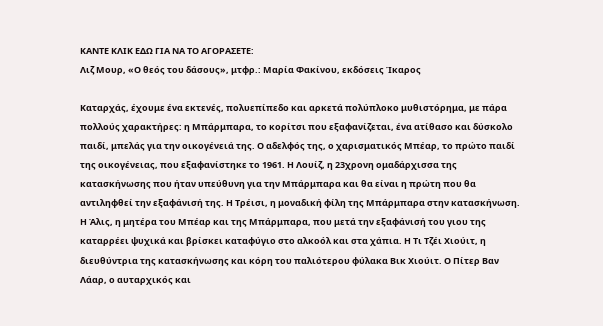ΚΑΝΤΕ ΚΛΙΚ ΕΔΩ ΓΙΑ ΝΑ ΤΟ ΑΓΟΡΑΣΕΤΕ:
Λιζ Μουρ, «Ο θεός του δάσους», μτφρ.: Μαρία Φακίνου, εκδόσεις Ίκαρος

Καταρχάς, έχουμε ένα εκτενές, πολυεπίπεδο και αρκετά πολύπλοκο μυθιστόρημα, με πάρα πολλούς χαρακτήρες: η Μπάρμπαρα, το κορίτσι που εξαφανίζεται, ένα ατίθασο και δύσκολο παιδί, μπελάς για την οικογένειά της. Ο αδελφός της, ο χαρισματικός Μπέαρ, το πρώτο παιδί της οικογένειας, που εξαφανίστηκε το 1961. Η Λουίζ, η 23χρονη ομαδάρχισσα της κατασκήνωσης που ήταν υπεύθυνη για την Μπάρμπαρα και θα είναι η πρώτη που θα αντιληφθεί την εξαφάνισή της. Η Τρέισι, η μοναδική φίλη της Μπάρμπαρα στην κατασκήνωση. Η Άλις, η μητέρα του Μπέαρ και της Μπάρμπαρα, που μετά την εξαφάνισή του γιου της καταρρέει ψυχικά και βρίσκει καταφύγιο στο αλκοόλ και στα χάπια. Η Τι Τζέι Χιούιτ, η διευθύντρια της κατασκήνωσης και κόρη του παλιότερου φύλακα Βικ Χιούιτ. Ο Πίτερ Βαν Λάαρ, ο αυταρχικός και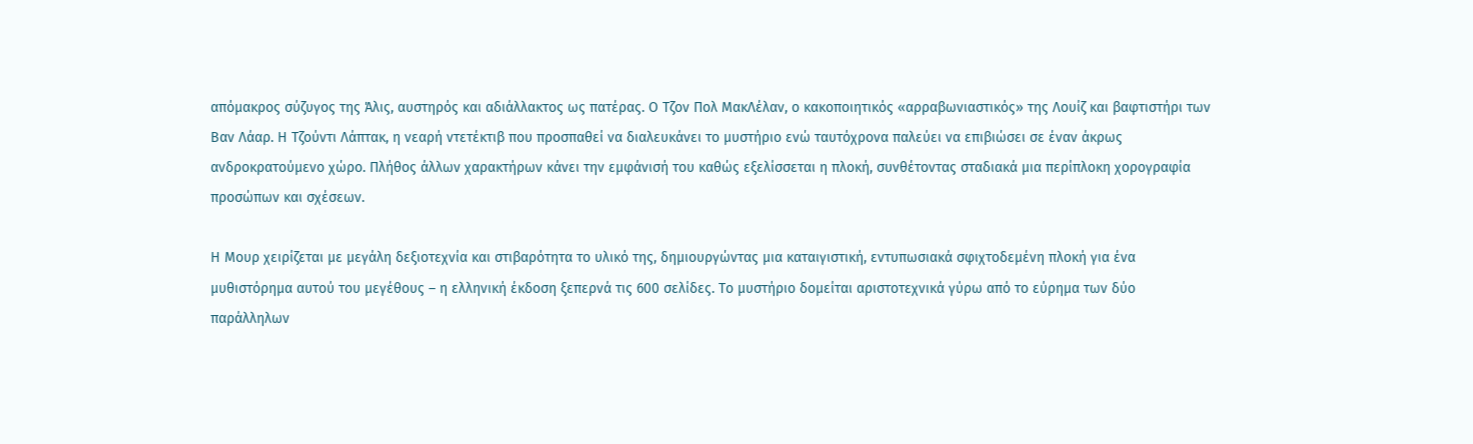απόμακρος σύζυγος της Άλις, αυστηρός και αδιάλλακτος ως πατέρας. Ο Τζον Πολ ΜακΛέλαν, ο κακοποιητικός «αρραβωνιαστικός» της Λουίζ και βαφτιστήρι των Βαν Λάαρ. Η Τζούντι Λάπτακ, η νεαρή ντετέκτιβ που προσπαθεί να διαλευκάνει το μυστήριο ενώ ταυτόχρονα παλεύει να επιβιώσει σε έναν άκρως ανδροκρατούμενο χώρο. Πλήθος άλλων χαρακτήρων κάνει την εμφάνισή του καθώς εξελίσσεται η πλοκή, συνθέτοντας σταδιακά μια περίπλοκη χορογραφία προσώπων και σχέσεων.

Η Μουρ χειρίζεται με μεγάλη δεξιοτεχνία και στιβαρότητα το υλικό της, δημιουργώντας μια καταιγιστική, εντυπωσιακά σφιχτοδεμένη πλοκή για ένα μυθιστόρημα αυτού του μεγέθους – η ελληνική έκδοση ξεπερνά τις 600 σελίδες. Το μυστήριο δομείται αριστοτεχνικά γύρω από το εύρημα των δύο παράλληλων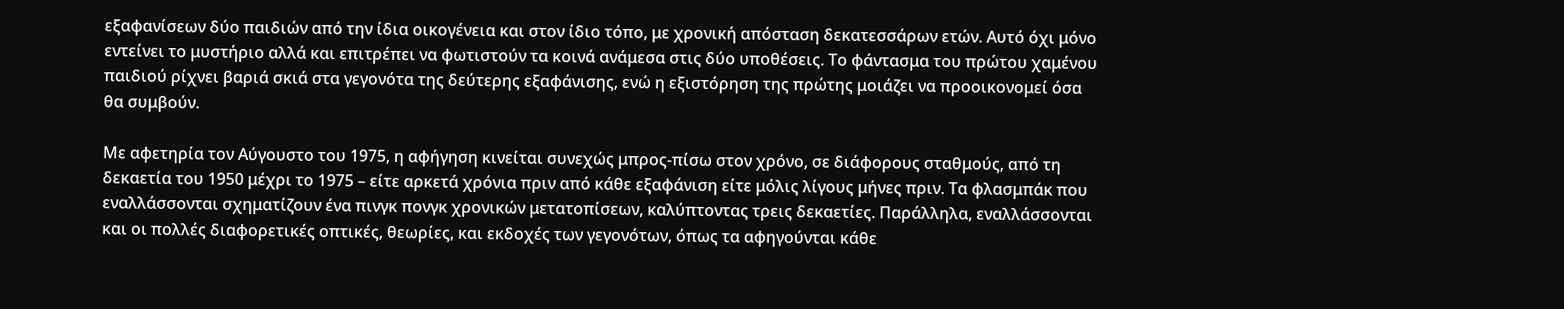εξαφανίσεων δύο παιδιών από την ίδια οικογένεια και στον ίδιο τόπο, με χρονική απόσταση δεκατεσσάρων ετών. Αυτό όχι μόνο εντείνει το μυστήριο αλλά και επιτρέπει να φωτιστούν τα κοινά ανάμεσα στις δύο υποθέσεις. Το φάντασμα του πρώτου χαμένου παιδιού ρίχνει βαριά σκιά στα γεγονότα της δεύτερης εξαφάνισης, ενώ η εξιστόρηση της πρώτης μοιάζει να προοικονομεί όσα θα συμβούν.

Με αφετηρία τον Αύγουστο του 1975, η αφήγηση κινείται συνεχώς μπρος-πίσω στον χρόνο, σε διάφορους σταθμούς, από τη δεκαετία του 1950 μέχρι το 1975 – είτε αρκετά χρόνια πριν από κάθε εξαφάνιση είτε μόλις λίγους μήνες πριν. Τα φλασμπάκ που εναλλάσσονται σχηματίζουν ένα πινγκ πονγκ χρονικών μετατοπίσεων, καλύπτοντας τρεις δεκαετίες. Παράλληλα, εναλλάσσονται και οι πολλές διαφορετικές οπτικές, θεωρίες, και εκδοχές των γεγονότων, όπως τα αφηγούνται κάθε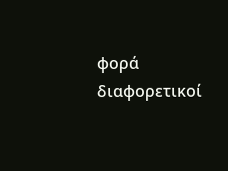φορά διαφορετικοί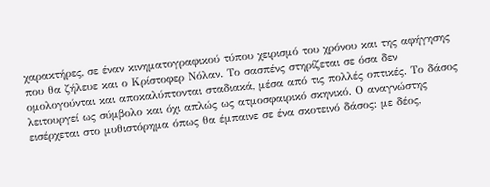χαρακτήρες, σε έναν κινηματογραφικού τύπου χειρισμό του χρόνου και της αφήγησης που θα ζήλευε και ο Κρίστοφερ Νόλαν. Το σασπένς στηρίζεται σε όσα δεν ομολογούνται και αποκαλύπτονται σταδιακά, μέσα από τις πολλές οπτικές. Το δάσος λειτουργεί ως σύμβολο και όχι απλώς ως ατμοσφαιρικό σκηνικό. Ο αναγνώστης εισέρχεται στο μυθιστόρημα όπως θα έμπαινε σε ένα σκοτεινό δάσος: με δέος,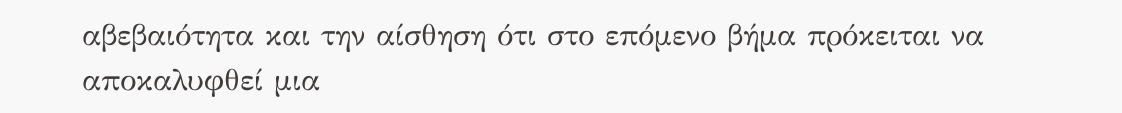αβεβαιότητα και την αίσθηση ότι στο επόμενο βήμα πρόκειται να αποκαλυφθεί μια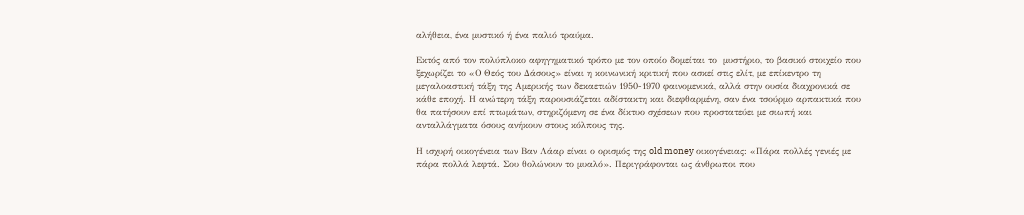αλήθεια, ένα μυστικό ή ένα παλιό τραύμα.

Εκτός από τον πολύπλοκο αφηγηματικό τρόπο με τον οποίο δομείται το  μυστήριο, το βασικό στοιχείο που ξεχωρίζει το «Ο Θεός του Δάσους» είναι η κοινωνική κριτική που ασκεί στις ελίτ, με επίκεντρο τη μεγαλοαστική τάξη της Αμερικής των δεκαετιών 1950-1970 φαινομενικά, αλλά στην ουσία διαχρονικά σε κάθε εποχή. Η ανώτερη τάξη παρουσιάζεται αδίστακτη και διεφθαρμένη, σαν ένα τσούρμο αρπακτικά που θα πατήσουν επί πτωμάτων, στηριζόμενη σε ένα δίκτυο σχέσεων που προστατεύει με σιωπή και ανταλλάγματα όσους ανήκουν στους κόλπους της.

Η ισχυρή οικογένεια των Βαν Λάαρ είναι ο ορισμός της old money οικογένειας: «Πάρα πολλές γενιές με πάρα πολλά λεφτά. Σου θολώνουν το μυαλό». Περιγράφονται ως άνθρωποι που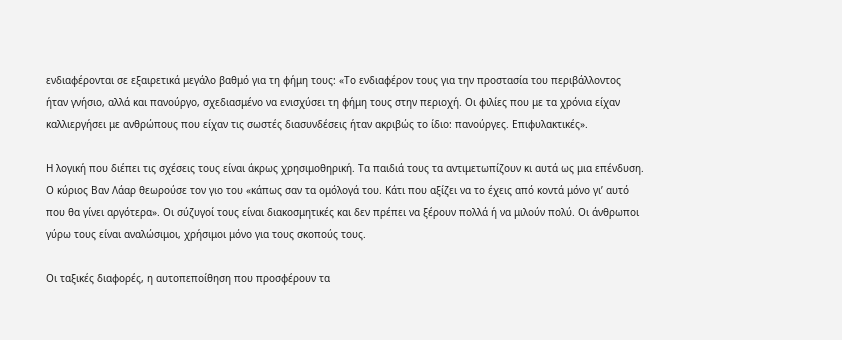ενδιαφέρονται σε εξαιρετικά μεγάλο βαθμό για τη φήμη τους: «Το ενδιαφέρον τους για την προστασία του περιβάλλοντος ήταν γνήσιο, αλλά και πανούργο, σχεδιασμένο να ενισχύσει τη φήμη τους στην περιοχή. Οι φιλίες που με τα χρόνια είχαν καλλιεργήσει με ανθρώπους που είχαν τις σωστές διασυνδέσεις ήταν ακριβώς το ίδιο: πανούργες. Επιφυλακτικές».

Η λογική που διέπει τις σχέσεις τους είναι άκρως χρησιμοθηρική. Τα παιδιά τους τα αντιμετωπίζουν κι αυτά ως μια επένδυση. Ο κύριος Βαν Λάαρ θεωρούσε τον γιο του «κάπως σαν τα ομόλογά του. Κάτι που αξίζει να το έχεις από κοντά μόνο γι’ αυτό που θα γίνει αργότερα». Οι σύζυγοί τους είναι διακοσμητικές και δεν πρέπει να ξέρουν πολλά ή να μιλούν πολύ. Οι άνθρωποι γύρω τους είναι αναλώσιμοι, χρήσιμοι μόνο για τους σκοπούς τους.

Οι ταξικές διαφορές, η αυτοπεποίθηση που προσφέρουν τα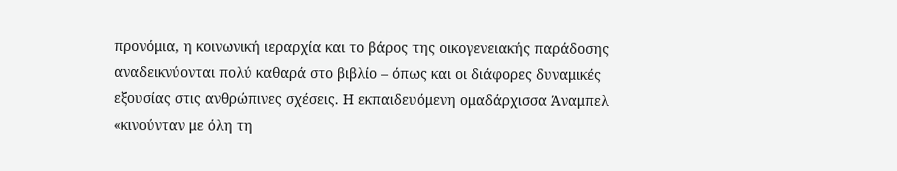προνόμια, η κοινωνική ιεραρχία και το βάρος της οικογενειακής παράδοσης αναδεικνύονται πολύ καθαρά στο βιβλίο – όπως και οι διάφορες δυναμικές εξουσίας στις ανθρώπινες σχέσεις. Η εκπαιδευόμενη ομαδάρχισσα Άναμπελ «κινούνταν με όλη τη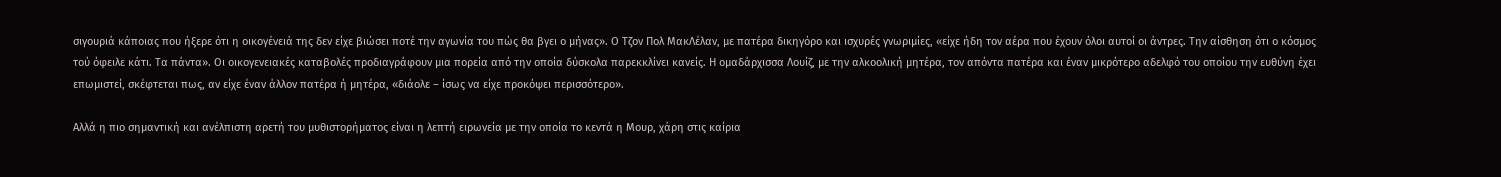σιγουριά κάποιας που ήξερε ότι η οικογένειά της δεν είχε βιώσει ποτέ την αγωνία του πώς θα βγει ο μήνας». Ο Τζον Πολ ΜακΛέλαν, με πατέρα δικηγόρο και ισχυρές γνωριμίες, «είχε ήδη τον αέρα που έχουν όλοι αυτοί οι άντρες. Την αίσθηση ότι ο κόσμος τού όφειλε κάτι. Τα πάντα». Οι οικογενειακές καταβολές προδιαγράφουν μια πορεία από την οποία δύσκολα παρεκκλίνει κανείς. Η ομαδάρχισσα Λουίζ, με την αλκοολική μητέρα, τον απόντα πατέρα και έναν μικρότερο αδελφό του οποίου την ευθύνη έχει επωμιστεί, σκέφτεται πως, αν είχε έναν άλλον πατέρα ή μητέρα, «διάολε – ίσως να είχε προκόψει περισσότερο».

Αλλά η πιο σημαντική και ανέλπιστη αρετή του μυθιστορήματος είναι η λεπτή ειρωνεία με την οποία το κεντά η Μουρ, χάρη στις καίρια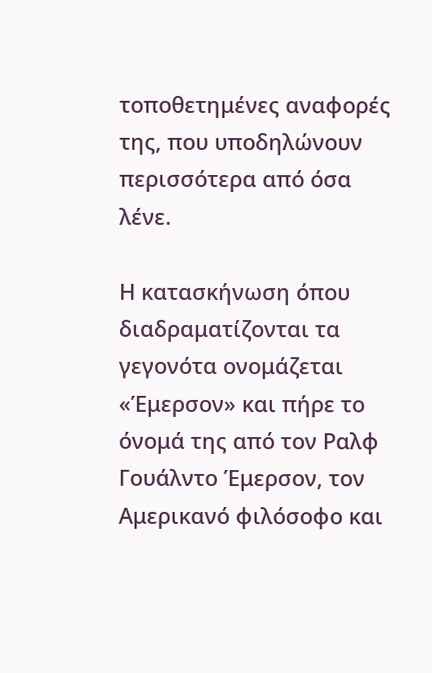τοποθετημένες αναφορές της, που υποδηλώνουν περισσότερα από όσα λένε.

Η κατασκήνωση όπου διαδραματίζονται τα γεγονότα ονομάζεται «Έμερσον» και πήρε το όνομά της από τον Ραλφ Γουάλντο Έμερσον, τον Αμερικανό φιλόσοφο και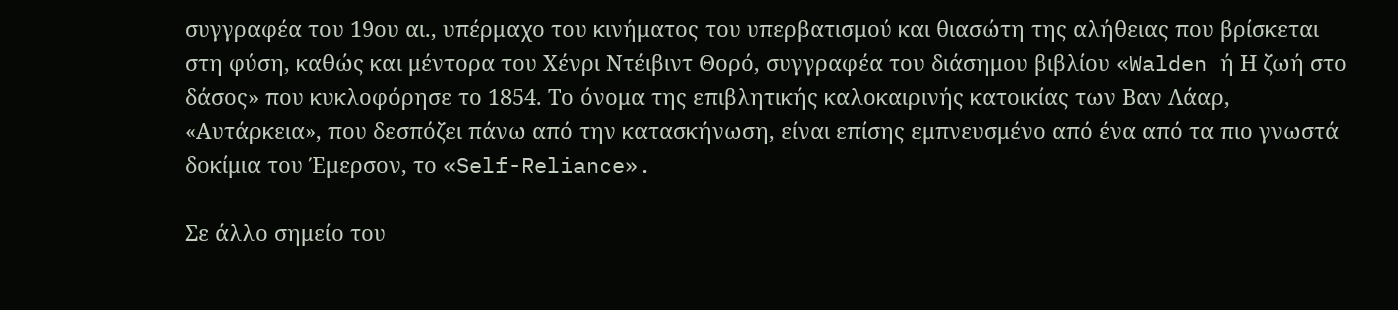συγγραφέα του 19ου αι., υπέρμαχο του κινήματος του υπερβατισμού και θιασώτη της αλήθειας που βρίσκεται στη φύση, καθώς και μέντορα του Χένρι Ντέιβιντ Θορό, συγγραφέα του διάσημου βιβλίου «Walden ή Η ζωή στο δάσος» που κυκλοφόρησε το 1854. Το όνομα της επιβλητικής καλοκαιρινής κατοικίας των Βαν Λάαρ, «Αυτάρκεια», που δεσπόζει πάνω από την κατασκήνωση, είναι επίσης εμπνευσμένο από ένα από τα πιο γνωστά δοκίμια του Έμερσον, το «Self-Reliance».

Σε άλλο σημείο του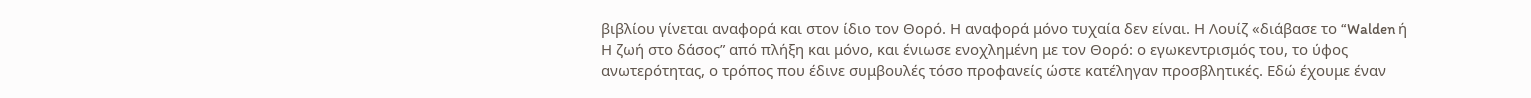βιβλίου γίνεται αναφορά και στον ίδιο τον Θορό. Η αναφορά μόνο τυχαία δεν είναι. Η Λουίζ «διάβασε το “Walden ή Η ζωή στο δάσος” από πλήξη και μόνο, και ένιωσε ενοχλημένη με τον Θορό: ο εγωκεντρισμός του, το ύφος ανωτερότητας, ο τρόπος που έδινε συμβουλές τόσο προφανείς ώστε κατέληγαν προσβλητικές. Εδώ έχουμε έναν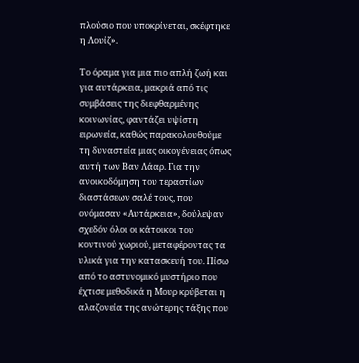πλούσιο που υποκρίνεται, σκέφτηκε η Λουίζ».

Το όραμα για μια πιο απλή ζωή και για αυτάρκεια, μακριά από τις συμβάσεις της διεφθαρμένης κοινωνίας, φαντάζει υψίστη ειρωνεία, καθώς παρακολουθούμε τη δυναστεία μιας οικογένειας όπως αυτή των Βαν Λάαρ. Για την ανοικοδόμηση του τεραστίων διαστάσεων σαλέ τους, που ονόμασαν «Αυτάρκεια», δούλεψαν σχεδόν όλοι οι κάτοικοι του κοντινού χωριού, μεταφέροντας τα υλικά για την κατασκευή του. Πίσω από το αστυνομικό μυστήριο που έχτισε μεθοδικά η Μουρ κρύβεται η αλαζονεία της ανώτερης τάξης που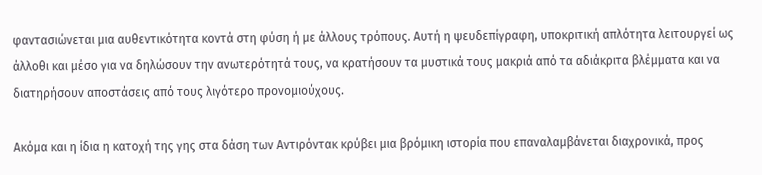φαντασιώνεται μια αυθεντικότητα κοντά στη φύση ή με άλλους τρόπους. Αυτή η ψευδεπίγραφη, υποκριτική απλότητα λειτουργεί ως άλλοθι και μέσο για να δηλώσουν την ανωτερότητά τους, να κρατήσουν τα μυστικά τους μακριά από τα αδιάκριτα βλέμματα και να διατηρήσουν αποστάσεις από τους λιγότερο προνομιούχους.

Ακόμα και η ίδια η κατοχή της γης στα δάση των Αντιρόντακ κρύβει μια βρόμικη ιστορία που επαναλαμβάνεται διαχρονικά, προς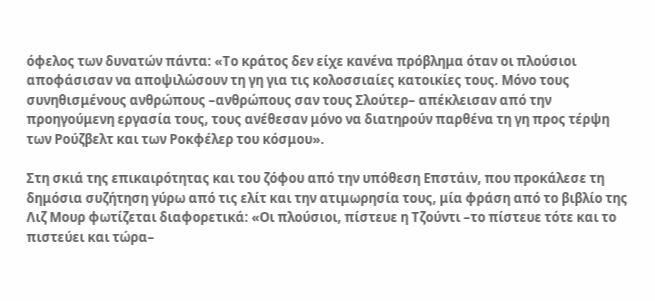όφελος των δυνατών πάντα: «Το κράτος δεν είχε κανένα πρόβλημα όταν οι πλούσιοι αποφάσισαν να αποψιλώσουν τη γη για τις κολοσσιαίες κατοικίες τους. Μόνο τους συνηθισμένους ανθρώπους –ανθρώπους σαν τους Σλούτερ– απέκλεισαν από την προηγούμενη εργασία τους, τους ανέθεσαν μόνο να διατηρούν παρθένα τη γη προς τέρψη των Ρούζβελτ και των Ροκφέλερ του κόσμου».

Στη σκιά της επικαιρότητας και του ζόφου από την υπόθεση Επστάιν, που προκάλεσε τη δημόσια συζήτηση γύρω από τις ελίτ και την ατιμωρησία τους, μία φράση από το βιβλίο της Λιζ Μουρ φωτίζεται διαφορετικά: «Οι πλούσιοι, πίστευε η Τζούντι –το πίστευε τότε και το πιστεύει και τώρα–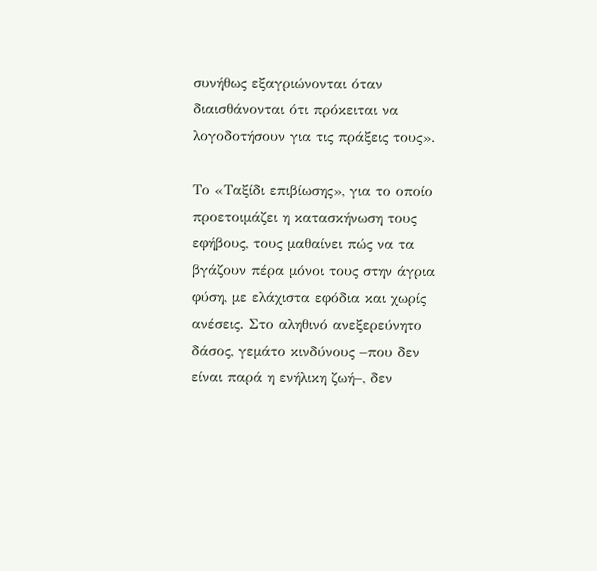συνήθως εξαγριώνονται όταν διαισθάνονται ότι πρόκειται να λογοδοτήσουν για τις πράξεις τους».

Το «Ταξίδι επιβίωσης», για το οποίο προετοιμάζει η κατασκήνωση τους εφήβους, τους μαθαίνει πώς να τα βγάζουν πέρα μόνοι τους στην άγρια φύση, με ελάχιστα εφόδια και χωρίς ανέσεις. Στο αληθινό ανεξερεύνητο δάσος, γεμάτο κινδύνους –που δεν είναι παρά η ενήλικη ζωή–, δεν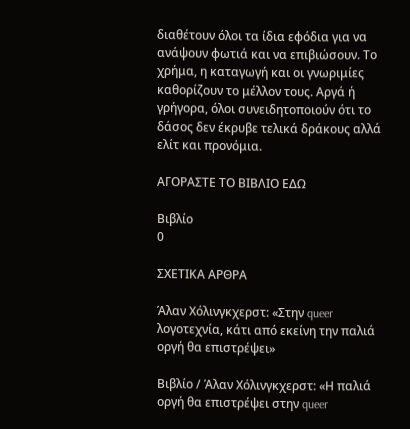διαθέτουν όλοι τα ίδια εφόδια για να ανάψουν φωτιά και να επιβιώσουν. Το χρήμα, η καταγωγή και οι γνωριμίες καθορίζουν το μέλλον τους. Αργά ή γρήγορα, όλοι συνειδητοποιούν ότι το δάσος δεν έκρυβε τελικά δράκους αλλά ελίτ και προνόμια.

ΑΓΟΡΑΣΤΕ ΤΟ ΒΙΒΛΙΟ ΕΔΩ

Βιβλίο
0

ΣΧΕΤΙΚΑ ΑΡΘΡΑ

Άλαν Χόλινγκχερστ: «Στην queer λογοτεχνία, κάτι από εκείνη την παλιά οργή θα επιστρέψει»

Βιβλίο / Άλαν Χόλινγκχερστ: «Η παλιά οργή θα επιστρέψει στην queer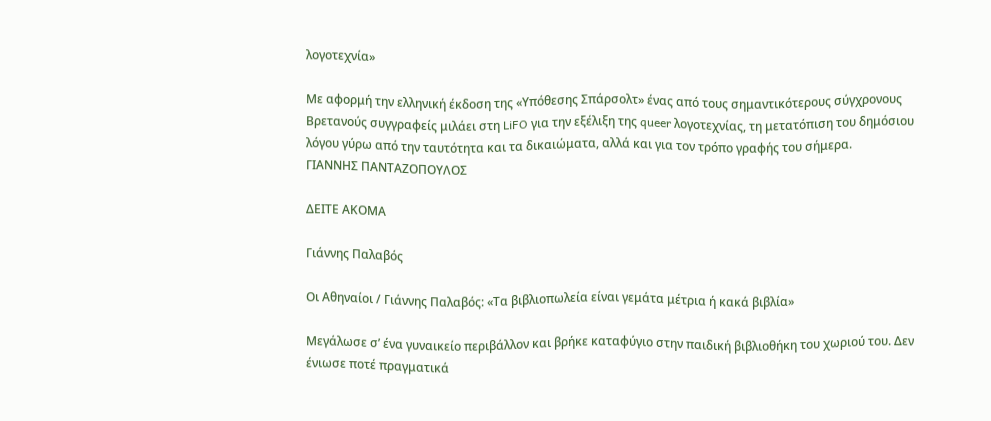λογοτεχνία»

Με αφορμή την ελληνική έκδοση της «Υπόθεσης Σπάρσολτ» ένας από τους σημαντικότερους σύγχρονους Βρετανούς συγγραφείς μιλάει στη LiFO για την εξέλιξη της queer λογοτεχνίας, τη μετατόπιση του δημόσιου λόγου γύρω από την ταυτότητα και τα δικαιώματα, αλλά και για τον τρόπο γραφής του σήμερα.
ΓΙΑΝΝΗΣ ΠΑΝΤΑΖΟΠΟΥΛΟΣ

ΔΕΙΤΕ ΑΚΟΜΑ

Γιάννης Παλαβός

Οι Αθηναίοι / Γιάννης Παλαβός: «Τα βιβλιοπωλεία είναι γεμάτα μέτρια ή κακά βιβλία»

Μεγάλωσε σ’ ένα γυναικείο περιβάλλον και βρήκε καταφύγιο στην παιδική βιβλιοθήκη του χωριού του. Δεν ένιωσε ποτέ πραγματικά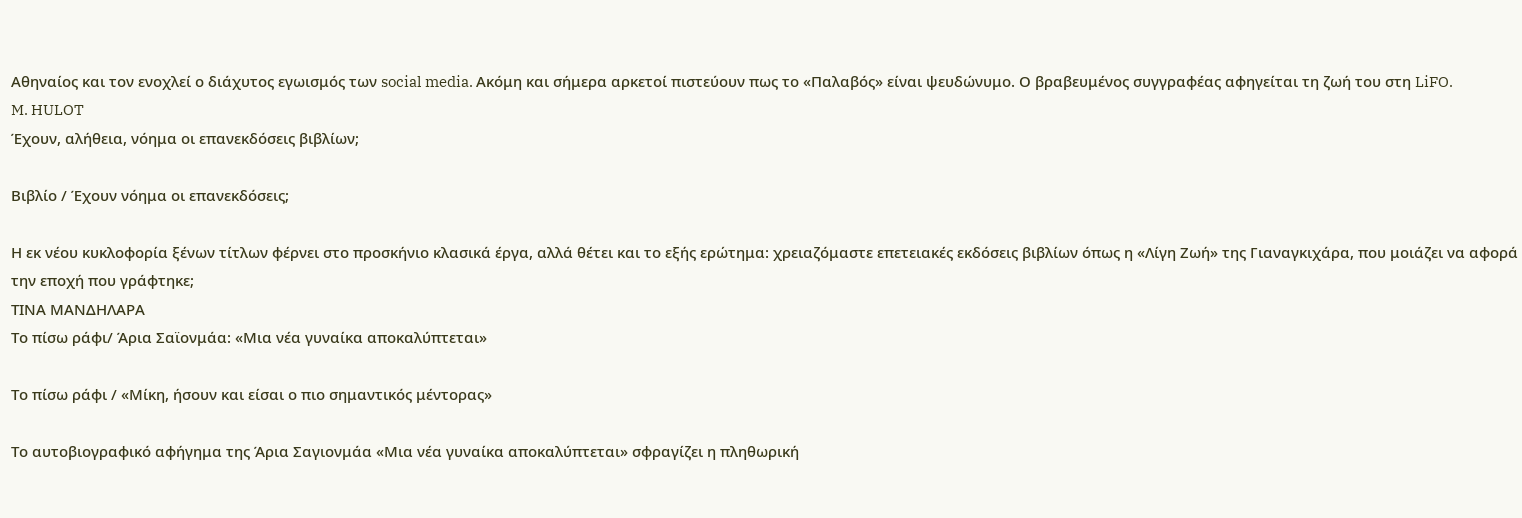Αθηναίος και τον ενοχλεί ο διάχυτος εγωισμός των social media. Aκόμη και σήμερα αρκετοί πιστεύουν πως το «Παλαβός» είναι ψευδώνυμο. Ο βραβευμένος συγγραφέας αφηγείται τη ζωή του στη LiFO.
M. HULOT
Έχουν, αλήθεια, νόημα οι επανεκδόσεις βιβλίων;

Βιβλίο / Έχουν νόημα οι επανεκδόσεις;

Η εκ νέου κυκλοφορία ξένων τίτλων φέρνει στο προσκήνιο κλασικά έργα, αλλά θέτει και το εξής ερώτημα: χρειαζόμαστε επετειακές εκδόσεις βιβλίων όπως η «Λίγη Ζωή» της Γιαναγκιχάρα, που μοιάζει να αφορά την εποχή που γράφτηκε;
ΤΙΝΑ ΜΑΝΔΗΛΑΡΑ
Το πίσω ράφι/ Άρια Σαϊονμάα: «Μια νέα γυναίκα αποκαλύπτεται»

Το πίσω ράφι / «Μίκη, ήσουν και είσαι ο πιο σημαντικός μέντορας»

Το αυτοβιογραφικό αφήγημα της Άρια Σαγιονμάα «Μια νέα γυναίκα αποκαλύπτεται» σφραγίζει η πληθωρική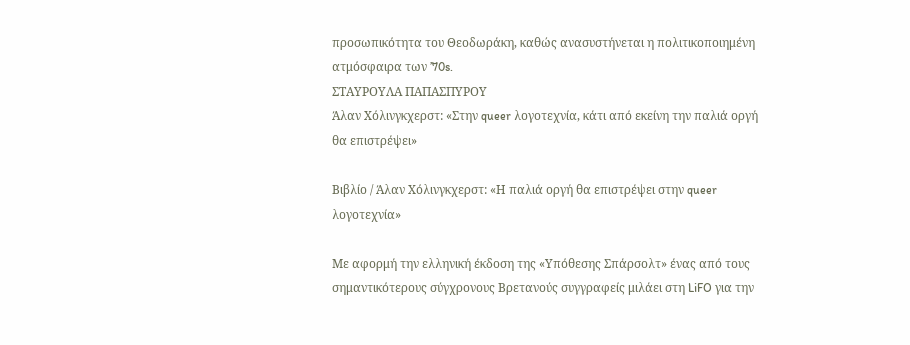προσωπικότητα του Θεοδωράκη, καθώς ανασυστήνεται η πολιτικοποιημένη ατμόσφαιρα των ’70s.
ΣΤΑΥΡΟΥΛΑ ΠΑΠΑΣΠΥΡΟΥ
Άλαν Χόλινγκχερστ: «Στην queer λογοτεχνία, κάτι από εκείνη την παλιά οργή θα επιστρέψει»

Βιβλίο / Άλαν Χόλινγκχερστ: «Η παλιά οργή θα επιστρέψει στην queer λογοτεχνία»

Με αφορμή την ελληνική έκδοση της «Υπόθεσης Σπάρσολτ» ένας από τους σημαντικότερους σύγχρονους Βρετανούς συγγραφείς μιλάει στη LiFO για την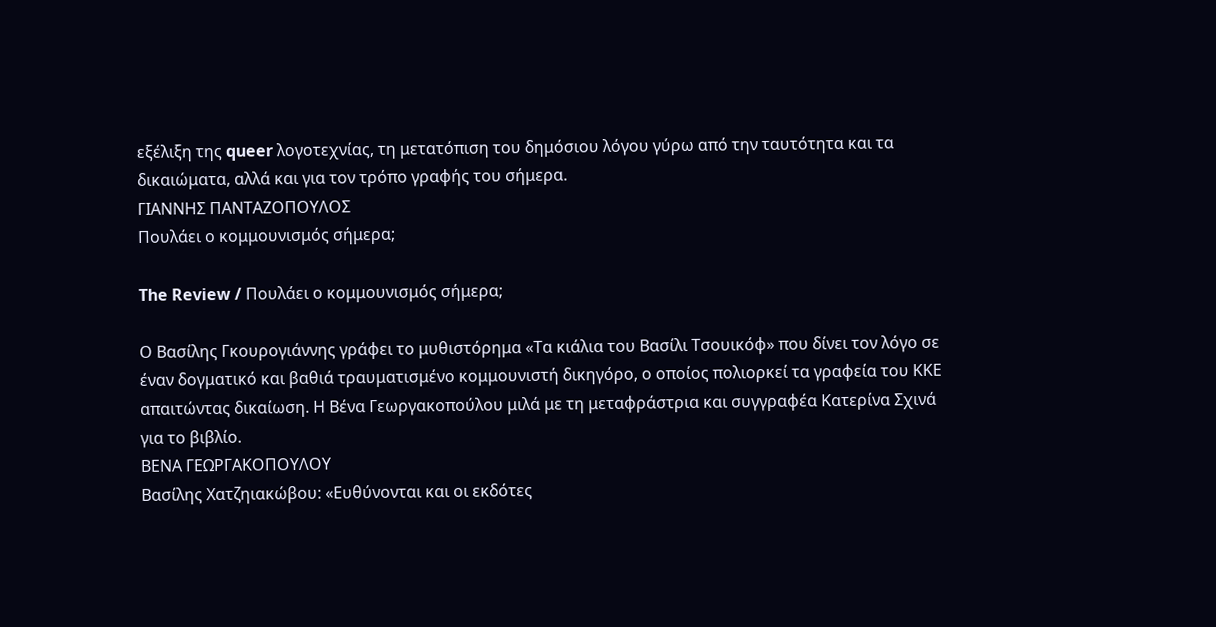εξέλιξη της queer λογοτεχνίας, τη μετατόπιση του δημόσιου λόγου γύρω από την ταυτότητα και τα δικαιώματα, αλλά και για τον τρόπο γραφής του σήμερα.
ΓΙΑΝΝΗΣ ΠΑΝΤΑΖΟΠΟΥΛΟΣ
Πουλάει ο κομμουνισμός σήμερα;

The Review / Πουλάει ο κομμουνισμός σήμερα;

Ο Βασίλης Γκουρογιάννης γράφει το μυθιστόρημα «Τα κιάλια του Βασίλι Τσουικόφ» που δίνει τον λόγο σε έναν δογματικό και βαθιά τραυματισμένο κομμουνιστή δικηγόρο, ο οποίος πολιορκεί τα γραφεία του ΚΚΕ απαιτώντας δικαίωση. Η Βένα Γεωργακοπούλου μιλά με τη μεταφράστρια και συγγραφέα Κατερίνα Σχινά για το βιβλίο.
ΒΕΝΑ ΓΕΩΡΓΑΚΟΠΟΥΛΟΥ
Βασίλης Χατζηιακώβου: «Ευθύνονται και οι εκδότες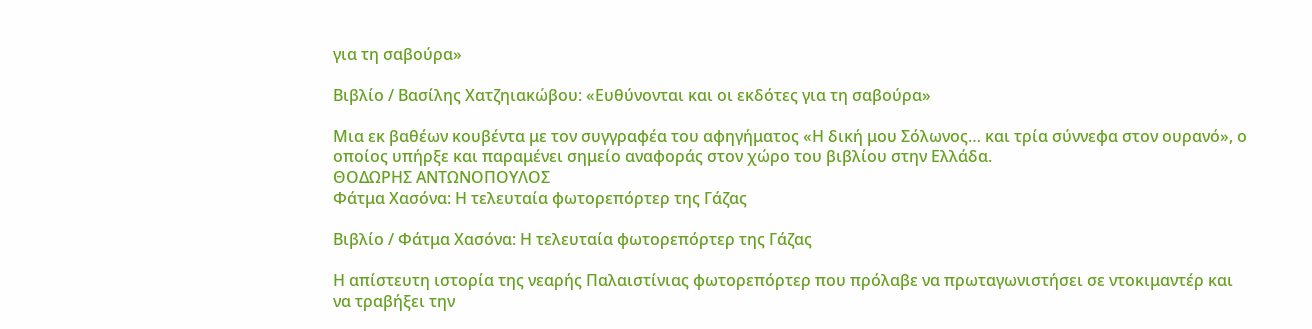για τη σαβούρα»

Βιβλίο / Βασίλης Χατζηιακώβου: «Ευθύνονται και οι εκδότες για τη σαβούρα»

Μια εκ βαθέων κουβέντα με τον συγγραφέα του αφηγήματος «Η δική μου Σόλωνος… και τρία σύννεφα στον ουρανό», ο οποίος υπήρξε και παραμένει σημείο αναφοράς στον χώρο του βιβλίου στην Ελλάδα.
ΘΟΔΩΡΗΣ ΑΝΤΩΝΟΠΟΥΛΟΣ
Φάτμα Χασόνα: Η τελευταία φωτορεπόρτερ της Γάζας

Βιβλίο / Φάτμα Χασόνα: Η τελευταία φωτορεπόρτερ της Γάζας

Η απίστευτη ιστορία της νεαρής Παλαιστίνιας φωτορεπόρτερ που πρόλαβε να πρωταγωνιστήσει σε ντοκιμαντέρ και να τραβήξει την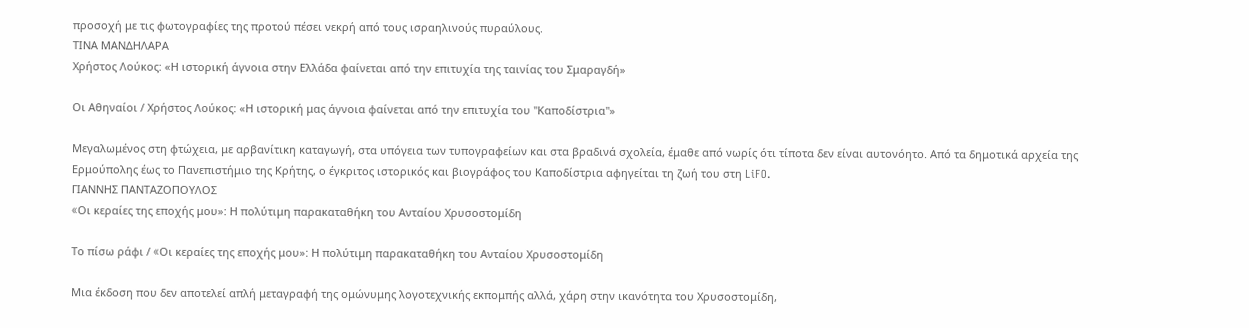προσοχή με τις φωτογραφίες της προτού πέσει νεκρή από τους ισραηλινούς πυραύλους.
ΤΙΝΑ ΜΑΝΔΗΛΑΡΑ
Χρήστος Λούκος: «Η ιστορική άγνοια στην Ελλάδα φαίνεται από την επιτυχία της ταινίας του Σμαραγδή»

Οι Αθηναίοι / Χρήστος Λούκος: «Η ιστορική μας άγνοια φαίνεται από την επιτυχία του "Καποδίστρια"»

Μεγαλωμένος στη φτώχεια, με αρβανίτικη καταγωγή, στα υπόγεια των τυπογραφείων και στα βραδινά σχολεία, έμαθε από νωρίς ότι τίποτα δεν είναι αυτονόητο. Από τα δημοτικά αρχεία της Ερμούπολης έως το Πανεπιστήμιο της Κρήτης, ο έγκριτος ιστορικός και βιογράφος του Καποδίστρια αφηγείται τη ζωή του στη LiFO.
ΓΙΑΝΝΗΣ ΠΑΝΤΑΖΟΠΟΥΛΟΣ
«Oι κεραίες της εποχής μου»: Η πολύτιμη παρακαταθήκη του Ανταίου Χρυσοστομίδη

Το πίσω ράφι / «Oι κεραίες της εποχής μου»: Η πολύτιμη παρακαταθήκη του Ανταίου Χρυσοστομίδη

Μια έκδοση που δεν αποτελεί απλή μεταγραφή της ομώνυμης λογοτεχνικής εκπομπής αλλά, χάρη στην ικανότητα του Χρυσοστομίδη,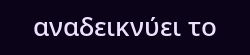αναδεικνύει το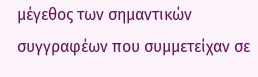μέγεθος των σημαντικών συγγραφέων που συμμετείχαν σε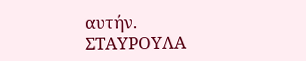αυτήν.
ΣΤΑΥΡΟΥΛΑ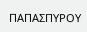ΠΑΠΑΣΠΥΡΟΥ